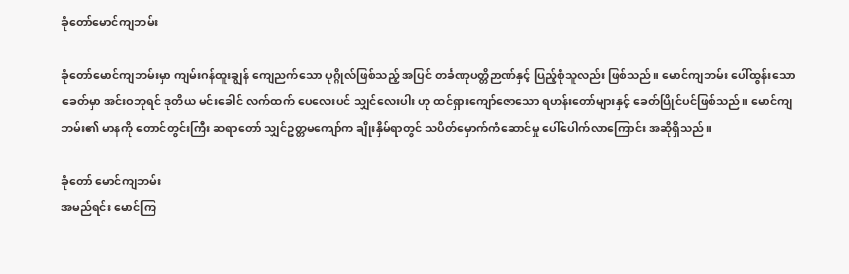ခုံတော်မောင်ကျဘမ်း

ခုံတော်မောင်ကျဘမ်းမှာ ကျမ်းဂန်ထူးချွန် ကျေညက်သော ပုဂ္ဂိုလ်ဖြစ်သည့် အပြင် တင်္ခဏုပတ္တိဉာဏ်နှင့် ပြည့်စုံသူလည်း ဖြစ်သည်။ မောင်ကျဘမ်း ပေါ်ထွန်းသော ခေတ်မှာ အင်းဝဘုရင် ဒုတိယ မင်းခေါင် လက်ထက် ပေလေးပင် သျှင်လေးပါး ဟု ထင်ရှားကျော်ဇောသော ရဟန်းတော်များနှင့် ခေတ်ပြိုင်ပင်ဖြစ်သည်။ မောင်ကျဘမ်း၏ မာနကို တောင်တွင်းကြီး ဆရာတော် သျှင်ဥတ္တမကျော်က ချိုးနှိမ်ရာတွင် သပိတ်မှောက်ကံဆောင်မှု ပေါ်ပေါက်လာကြောင်း အဆိုရှိသည်။

ခုံတော် မောင်ကျဘမ်း
အမည်ရင်း မောင်ကြ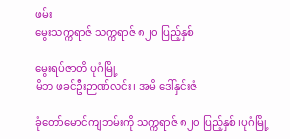ဖမ်း
မွေးသက္ကရာဇ် သက္ကရာဇ် ၈၂၀ ပြည့်နှစ်

မွေးရပ်ဇာတိ ပုဂံမြို့
မိဘ ဖခင်ဦးဉာဏ်လင်း၊ အမိ ဒေါ်နှင်းဇံ

ခုံတော်မောင်ကျဘမ်းကို သက္ကရာဇ် ၈၂၀ ပြည့်နှစ် ၊ပုဂံမြို့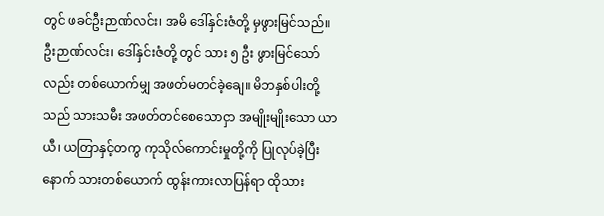တွင် ဖခင်ဦးဉာဏ်လင်း၊ အမိ ဒေါ်နှင်းဇံတို့ မှဖွားမြင်သည်။ ဦးဉာဏ်လင်း၊ ဒေါ်နှင်းဇံတို့ တွင် သား ၅ ဦး ဖွားမြင်သော်လည်း တစ်ယောက်မျှ အဖတ်မတင်ခဲ့ချေ။ မိဘနှစ်ပါးတို့သည် သားသမီး အဖတ်တင်စေသောငှာ အမျိုးမျိုးသော ယာယီ၊ ယတြာနှင့်တကွ ကုသိုလ်ကောင်းမှုတို့ကို ပြုလုပ်ခဲ့ပြီးနောက် သားတစ်ယောက် ထွန်းကားလာပြန်ရာ ထိုသား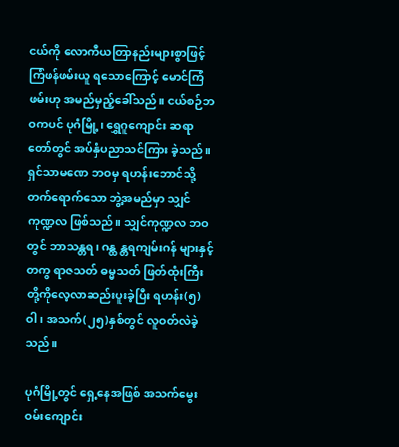ငယ်ကို လောကီယတြာနည်းများစွာဖြင့် ကြံဖန်ဖမ်းယူ ရသောကြောင့် မောင်ကြံဖမ်းဟု အမည်မှည့်ခေါ်သည်။ ငယ်စဉ်ဘဝကပင် ပုဂံမြို့၊ ရွှေဂူကျောင်း ဆရာတော်တွင် အပ်နှံပညာသင်ကြား ခဲ့သည်။ ရှင်သာမဏေ ဘဝမှ ရဟန်းဘောင်သို့ တက်ရောက်သော ဘွဲ့အမည်မှာ သျှင်ကုဏ္ဍလ ဖြစ်သည်။ သျှင်ကုဏ္ဍလ ဘဝတွင် ဘာသန္တရ၊ ဂန္ထ န္တရကျမ်းဂန် များနှင့်တကွ ရာဇသတ် ဓမ္မသတ် ဖြတ်ထုံးကြီး တို့ကိုလေ့လာဆည်းပူးခဲ့ပြီး ရဟန်း(၅) ဝါ၊ အသက်(၂၅)နှစ်တွင် လူဝတ်လဲခဲ့သည်။

ပုဂံမြို့တွင် ရှေ့နေအဖြစ် အသက်မွေး ဝမ်းကျောင်း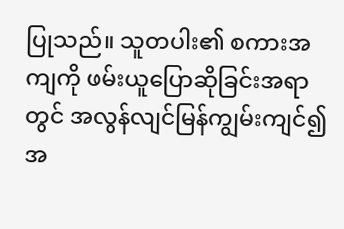ပြုသည်။ သူတပါး၏ စကားအကျကို ဖမ်းယူပြောဆိုခြင်းအရာတွင် အလွန်လျင်မြန်ကျွမ်းကျင်၍ အ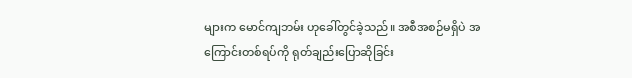များက မောင်ကျဘမ်း ဟုခေါ်တွင်ခဲ့သည်။ အစီအစဉ်မရှိပဲ အကြောင်းတစ်ရပ်ကို ရုတ်ချည်းပြောဆိုခြင်း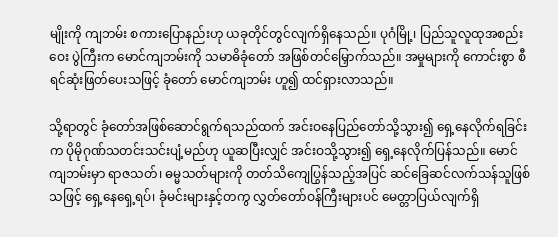မျိုးကို ကျဘမ်း စကားပြောနည်းဟု ယခုတိုင်တွင်လျက်ရှိနေသည်။ ပုဂံမြို့၊ ပြည်သူလူထုအစည်းဝေး ပွဲကြီးက မောင်ကျဘမ်းကို သမာဓိခုံတော် အဖြစ်တင်မြှောက်သည်။ အမှုများကို ကောင်းစွာ စီရင်ဆုံးဖြတ်ပေးသဖြင့် ခုံတော် မောင်ကျဘမ်း ဟူ၍ ထင်ရှားလာသည်။

သို့ရာတွင် ခုံတော်အဖြစ်ဆောင်ရွက်ရသည်ထက် အင်းဝနေပြည်တော်သို့သွား၍ ရှေ့နေလိုက်ရခြင်းက ပိုမိုဂုဏ်သတင်းသင်းပျံ့မည်ဟု ယူဆပြီးလျှင် အင်းဝသို့သွား၍ ရှေ့နေလိုက်ပြန်သည်။ မောင်ကျဘမ်းမှာ ရာဇသတ်၊ ဓမ္မသတ်များကို တတ်သိကျေပြွန်သည့်အပြင် ဆင်ခြေဆင်လက်သန်သူဖြစ်သဖြင့် ရှေ့နေရှေ့ရပ်၊ ခုံမင်းများနှင့်တကွ လွှတ်တော်ဝန်ကြီးများပင် မေတ္တာပြယ်လျက်ရှိ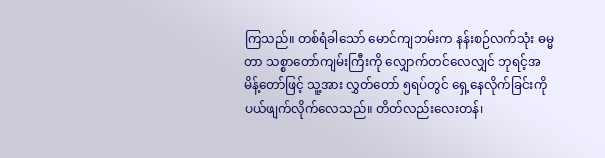ကြသည်။ တစ်ရံခါသော် မောင်ကျဘမ်းက နန်းစဉ်လက်သုံး ဓမ္မတာ သစ္စာတော်ကျမ်းကြီးကို လျှောက်တင်လေလျှင် ဘုရင့်အမိန့်တော်ဖြင့် သူ့အား လွှတ်တော် ၅ရပ်တွင် ရှေ့နေလိုက်ခြင်းကို ပယ်ဖျက်လိုက်လေသည်။ တိတ်လည်းလေးတန်၊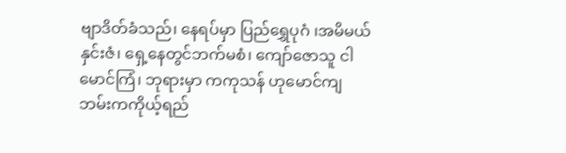ဗျာဒိတ်ခံသည်၊ နေရပ်မှာ ပြည်ရွှေပုဂံ ၊အမိမယ်နှင်းဇံ၊ ရှေ့နေတွင်ဘက်မစံ၊ ကျော်ဇောသူ ငါမောင်ကြံ၊ ဘုရားမှာ ကကုသန် ဟုမောင်ကျဘမ်းကကိုယ့်ရည်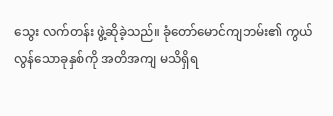သွေး လက်တန်း ဖွဲ့ဆိုခဲ့သည်။ ခုံတော်မောင်ကျဘမ်း၏ ကွယ်လွန်သောခုနှစ်ကို အတိအကျ မသိရှိရ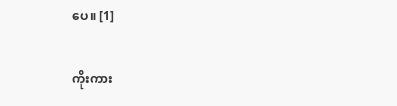ပေ။ [1]

ကိုးကား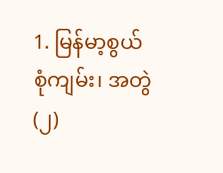1. မြန်မာ့စွယ်စုံကျမ်း၊ အတွဲ(၂)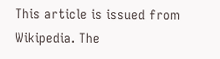This article is issued from Wikipedia. The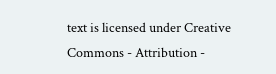text is licensed under Creative Commons - Attribution -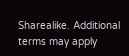Sharealike. Additional terms may apply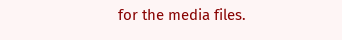for the media files.